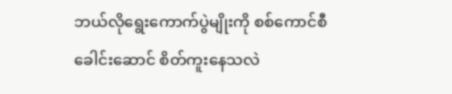ဘယ်လိုရွေးကောက်ပွဲမျိုးကို စစ်ကောင်စီခေါင်းဆောင် စိတ်ကူးနေသလဲ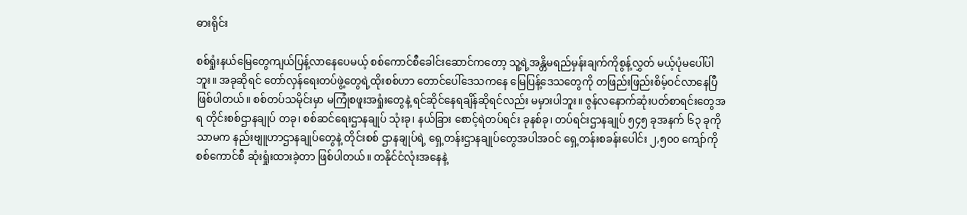ဓားရိုင်း

စစ်ရှုံးနယ်မြေတွေကျယ်ပြန့်လာနေပေမယ့် စစ်ကောင်စီခေါင်းဆောင်ကတော့ သူ့ရဲ့အန္တိမရည်မှန်းချက်ကိုစွန့်လွှတ် မယ့်ပုံမပေါ်ပါဘူး။ အခုဆိုရင် တော်လှန်ရေးတပ်ဖွဲ့တွေရဲ့ထိုးစစ်ဟာ တောင်ပေါ်ဒေသကနေ မြေပြန့်ဒေသတွေကို တဖြည်းဖြည်းစိမ့်ဝင်လာနေပြီဖြစ်ပါတယ်။ စစ်တပ်သမိုင်းမှာ မကြုံစဖူးအရှုံးတွေနဲ့ ရင်ဆိုင်နေရချိန်ဆိုရင်လည်း မမှားပါဘူး။ ဇွန်လနောက်ဆုံးပတ်စာရင်းတွေအရ တိုင်းစစ်ဌာနချုပ် တခု၊ စစ်ဆင်ရေးဌာနချုပ် သုံးခု၊ နယ်ခြား စောင့်ရဲတပ်ရင်း ခုနစ်ခု၊ တပ်ရင်းဌာနချုပ် ၅၄၅ ခုအနက် ၆၃ ခုကိုသာမက နည်းဗျူဟာဌာနချုပ်တွေနဲ့ တိုင်းစစ် ဌာနချုပ်ရဲ့ ရှေ့တန်းဌာနချုပ်တွေအပါအဝင် ရှေ့တန်းစခန်းပေါင်း ၂,၅၀၀ ကျော်ကို စစ်ကောင်စီ ဆုံးရှုံးထားခဲ့တာ ဖြစ်ပါတယ်။ တနိုင်ငံလုံးအနေနဲ့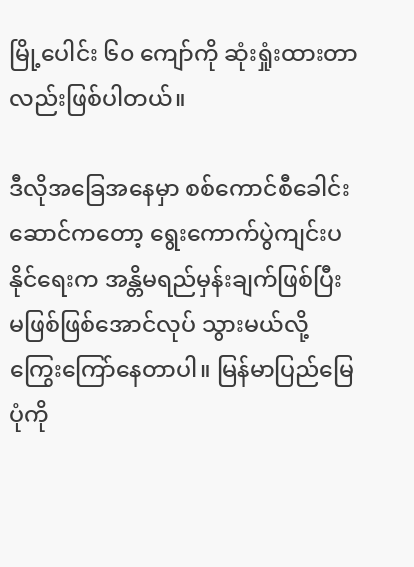မြို့ပေါင်း ၆၀ ကျော်ကို ဆုံးရှုံးထားတာလည်းဖြစ်ပါတယ်။

ဒီလိုအခြေအနေမှာ စစ်ကောင်စီခေါင်းဆောင်ကတော့ ရွေးကောက်ပွဲကျင်းပနိုင်ရေးက အန္တိမရည်မှန်းချက်ဖြစ်ပြီး မဖြစ်ဖြစ်အောင်လုပ် သွားမယ်လို့ကြွေးကြော်နေတာပါ။ မြန်မာပြည်မြေပုံကို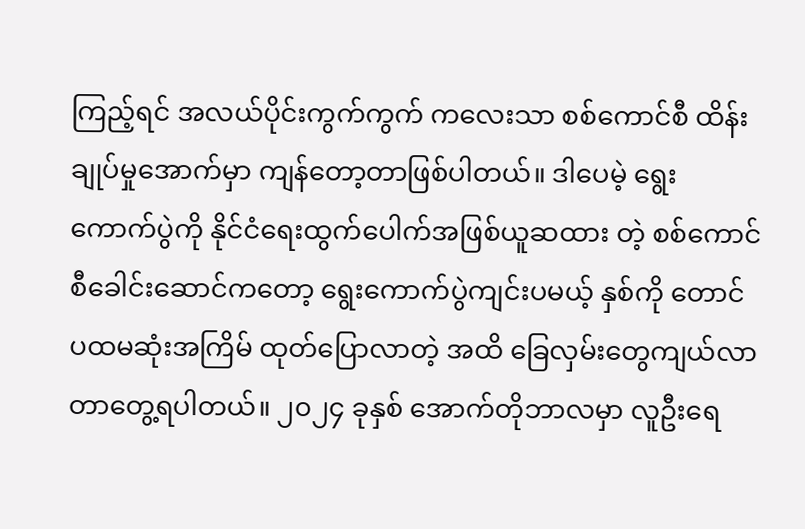ကြည့်ရင် အလယ်ပိုင်းကွက်ကွက် ကလေးသာ စစ်ကောင်စီ ထိန်းချုပ်မှုအောက်မှာ ကျန်တော့တာဖြစ်ပါတယ်။ ဒါပေမဲ့ ရွေးကောက်ပွဲကို နိုင်ငံရေးထွက်ပေါက်အဖြစ်ယူဆထား တဲ့ စစ်ကောင်စီခေါင်းဆောင်ကတော့ ရွေးကောက်ပွဲကျင်းပမယ့် နှစ်ကို တောင် ပထမဆုံးအကြိမ် ထုတ်ပြောလာတဲ့ အထိ ခြေလှမ်းတွေကျယ်လာတာတွေ့ရပါတယ်။ ၂၀၂၄ ခုနှစ် အောက်တိုဘာလမှာ လူဦးရေ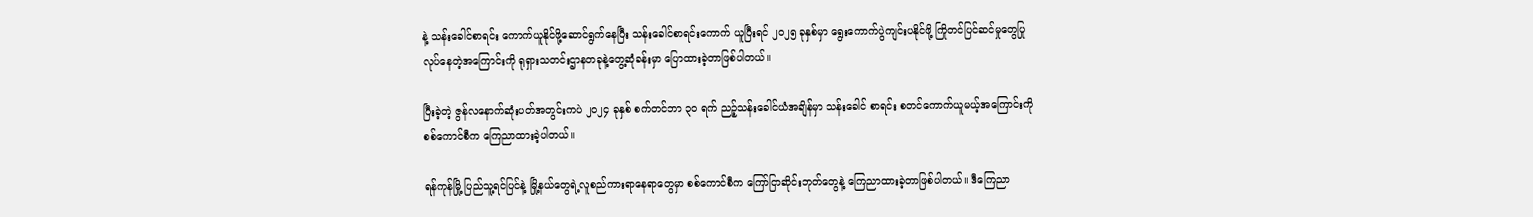နဲ့ သန်းခေါင်စာရင်း ကောက်ယူနိုင်ဖို့ဆောင်ရွက်နေပြီး သန်းခေါင်စာရင်းကောက် ယူပြီးရင် ၂၀၂၅ ခုနှစ်မှာ ရွေးကောက်ပွဲကျင်းပနိုင်ဖို့ ကြိုတင်ပြင်ဆင်မှုတွေပြုလုပ်နေတဲ့အကြောင်းကို ရုရှားသတင်းဌာနတခုနဲ့တွေ့ဆုံခန်းမှာ ပြောထားခဲ့တာဖြစ်ပါတယ်။

ပြီးခဲ့တဲ့ ဇွန်လနောက်ဆုံးပတ်အတွင်းကပဲ ၂၀၂၄ ခုနှစ် စက်တင်ဘာ ၃၀ ရက် ညဉ့်သန်းခေါင်ယံအချိန်မှာ သန်းခေါင် စာရင်း စတင်ကောက်ယူမယ့်အကြောင်းကို စစ်ကောင်စီက ကြေညာထားခဲ့ပါတယ်။

ရန်ကုန်မြို့ ပြည်သူ့ရင်ပြင်နဲ့ မြို့နယ်တွေရဲ့လူစည်ကားရာနေရာတွေမှာ စစ်ကောင်စီက ကြော်ငြာဆိုင်းဘုတ်တွေနဲ့ ကြေညာထားခဲ့တာဖြစ်ပါတယ်။ ဒီကြေညာ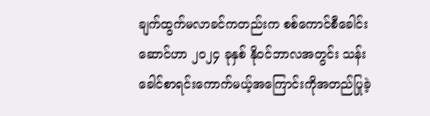ချက်ထွက်မလာခင်ကတည်းက စစ်ကောင်စီခေါင်းဆောင်ဟာ ၂၀၂၄ ခုနှစ် နိုဝင်ဘာလအတွင်း သန်းခေါင်စာရင်းကောက်မယ့်အကြောင်းကိုအတည်ပြုခဲ့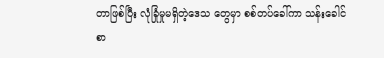တာဖြစ်ပြီး လုံခြုံမှုမရှိတဲ့ဒေသ တွေမှာ စစ်တပ်ခေါ်ကာ သန်းခေါင်စာ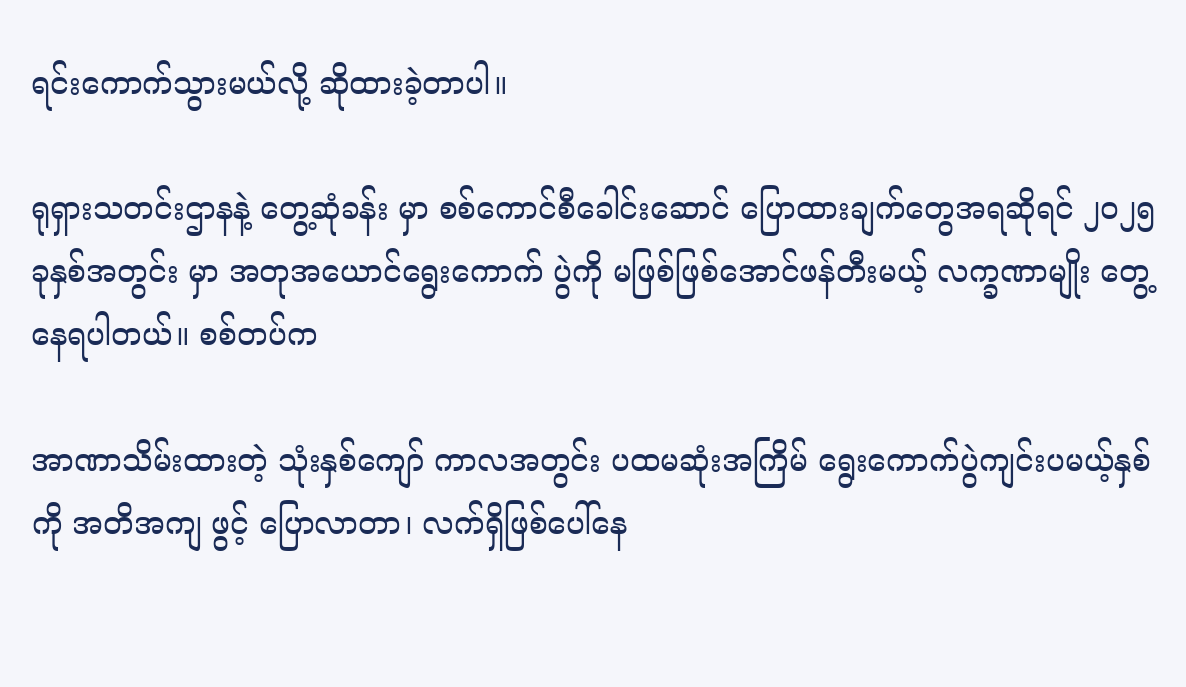ရင်းကောက်သွားမယ်လို့ ဆိုထားခဲ့တာပါ။

ရုရှားသတင်းဌာနနဲ့ တွေ့ဆုံခန်း မှာ စစ်ကောင်စီခေါင်းဆောင် ပြောထားချက်တွေအရဆိုရင် ၂၀၂၅ ခုနှစ်အတွင်း မှာ အတုအယောင်ရွေးကောက် ပွဲကို မဖြစ်ဖြစ်အောင်ဖန်တီးမယ့် လက္ခဏာမျိုး တွေ့နေရပါတယ်။ စစ်တပ်က

အာဏာသိမ်းထားတဲ့ သုံးနှစ်ကျော် ကာလအတွင်း ပထမဆုံးအကြိမ် ရွေးကောက်ပွဲကျင်းပမယ့်နှစ်ကို အတိအကျ ဖွင့် ပြောလာတာ၊ လက်ရှိဖြစ်ပေါ်နေ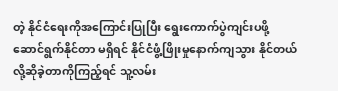တဲ့ နိုင်ငံရေးကိုအကြောင်းပြုပြီး ရွေးကောက်ပွဲကျင်းပဖို့ ဆောင်ရွက်နိုင်တာ မရှိရင် နိုင်ငံဖွံ့ဖြိုးမှုနောက်ကျသွား နိုင်တယ်လို့ဆိုခဲ့တာကိုကြည့်ရင် သူ့လမ်း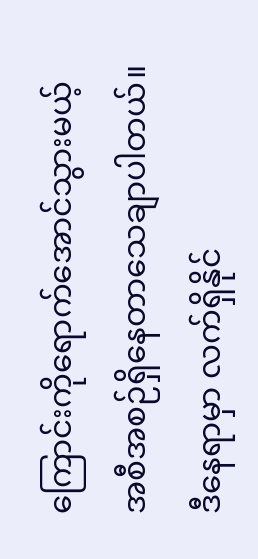ကြောင်းကိုရောက်အောင်သွားမယ့် အစီအစဉ်ရှိနေတာသေချာပါတယ်။ ဒီနေရာမှာ လက်ရှိနိုင်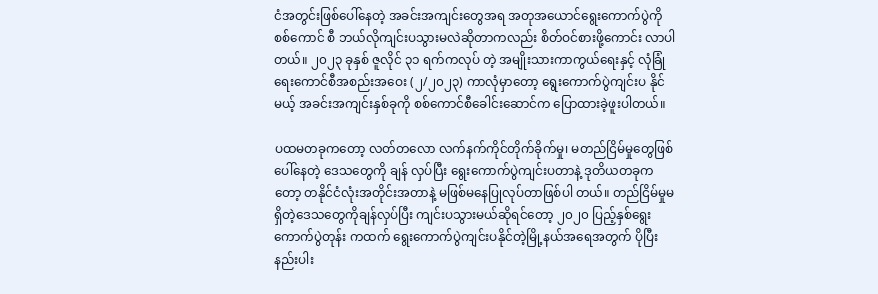ငံအတွင်းဖြစ်ပေါ်နေတဲ့ အခင်းအကျင်းတွေအရ အတုအယောင်ရွေးကောက်ပွဲကို စစ်ကောင် စီ ဘယ်လိုကျင်းပသွားမလဲဆိုတာကလည်း စိတ်ဝင်စားဖို့ကောင်း လာပါတယ်။ ၂၀၂၃ ခုနှစ် ဇူလိုင် ၃၁ ရက်ကလုပ် တဲ့ အမျိုးသားကာကွယ်ရေးနှင့် လုံခြုံရေးကောင်စီအစည်းအဝေး (၂/၂၀၂၃) ကာလုံမှာတော့ ရွေးကောက်ပွဲကျင်းပ နိုင်မယ့် အခင်းအကျင်းနှစ်ခုကို စစ်ကောင်စီခေါင်းဆောင်က ပြောထားခဲ့ဖူးပါတယ်။

ပထမတခုကတော့ လတ်တလော လက်နက်ကိုင်တိုက်ခိုက်မှု၊ မတည်ငြိမ်မှုတွေဖြစ်ပေါ်နေတဲ့ ဒေသတွေကို ချန် လှပ်ပြီး ရွေးကောက်ပွဲကျင်းပတာနဲ့ ဒုတိယတခုကတော့ တနိုင်ငံလုံးအတိုင်းအတာနဲ့ မဖြစ်မနေပြုလုပ်တာဖြစ်ပါ တယ်။ တည်ငြိမ်မှုမရှိတဲ့ဒေသတွေကိုချန်လှပ်ပြီး ကျင်းပသွားမယ်ဆိုရင်တော့ ၂၀၂၀ ပြည့်နှစ်ရွေးကောက်ပွဲတုန်း ကထက် ရွေးကောက်ပွဲကျင်းပနိုင်တဲ့မြို့နယ်အရေအတွက် ပိုပြီးနည်းပါး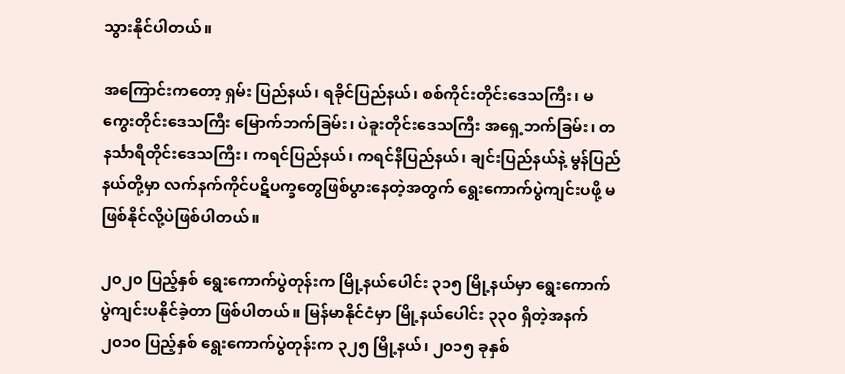သွားနိုင်ပါတယ်။

အကြောင်းကတော့ ရှမ်း ပြည်နယ်၊ ရခိုင်ပြည်နယ်၊ စစ်ကိုင်းတိုင်းဒေသကြီး၊ မကွေးတိုင်းဒေသကြီး မြောက်ဘက်ခြမ်း၊ ပဲခူးတိုင်းဒေသကြီး အရှေ့ဘက်ခြမ်း၊ တနင်္သာရီတိုင်းဒေသကြီး၊ ကရင်ပြည်နယ်၊ ကရင်နီပြည်နယ်၊ ချင်းပြည်နယ်နဲ့ မွန်ပြည်နယ်တို့မှာ လက်နက်ကိုင်ပဋိပက္ခတွေဖြစ်ပွားနေတဲ့အတွက် ရွေးကောက်ပွဲကျင်းပဖို့ မဖြစ်နိုင်လို့ပဲဖြစ်ပါတယ်။

၂၀၂၀ ပြည့်နှစ် ရွေးကောက်ပွဲတုန်းက မြို့နယ်ပေါင်း ၃၁၅ မြို့နယ်မှာ ရွေးကောက်ပွဲကျင်းပနိုင်ခဲ့တာ ဖြစ်ပါတယ်။ မြန်မာနိုင်ငံမှာ မြို့နယ်ပေါင်း ၃၃၀ ရှိတဲ့အနက် ၂၀၁၀ ပြည့်နှစ် ရွေးကောက်ပွဲတုန်းက ၃၂၅ မြို့နယ်၊ ၂၀၁၅ ခုနှစ်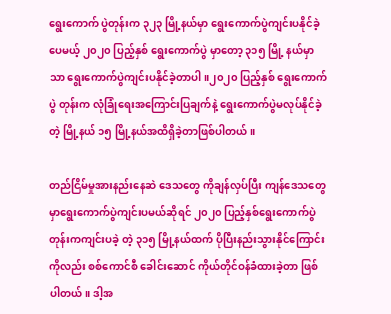ရွေးကောက် ပွဲတုန်းက ၃၂၃ မြို့နယ်မှာ ရွေးကောက်ပွဲကျင်းပနိုင်ခဲ့ပေမယ့် ၂၀၂၀ ပြည့်နှစ် ရွေးကောက်ပွဲ မှာတော့ ၃၁၅ မြို့ နယ်မှာသာ ရွေးကောက်ပွဲကျင်းပနိုင်ခဲ့တာပါ။၂၀၂၀ ပြည့်နှစ် ရွေးကောက်ပွဲ တုန်းက လုံခြုံရေးအကြောင်းပြချက်နဲ့ ရွေးကောက်ပွဲမလုပ်နိုင်ခဲ့တဲ့ မြို့နယ် ၁၅ မြို့နယ်အထိရှိခဲ့တာဖြစ်ပါတယ်။

တည်ငြိမ်မှုအားနည်းနေဆဲ ဒေသတွေ ကိုချန်လှပ်ပြီး ကျန်ဒေသတွေမှာရွေးကောက်ပွဲကျင်းပမယ်ဆိုရင် ၂၀၂၀ ပြည့်နှစ်ရွေးကောက်ပွဲတုန်းကကျင်းပခဲ့ တဲ့ ၃၁၅ မြို့နယ်ထက် ပိုပြီးနည်းသွားနိုင်ကြောင်းကိုလည်း စစ်ကောင်စီ ခေါင်းဆောင် ကိုယ်တိုင်ဝန်ခံထားခဲ့တာ ဖြစ်ပါတယ်။ ဒါ့အ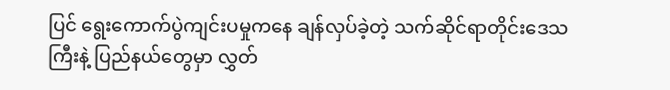ပြင် ရွေးကောက်ပွဲကျင်းပမှုကနေ ချန်လှပ်ခဲ့တဲ့ သက်ဆိုင်ရာတိုင်းဒေသကြီးနဲ့ ပြည်နယ်တွေမှာ လွှတ်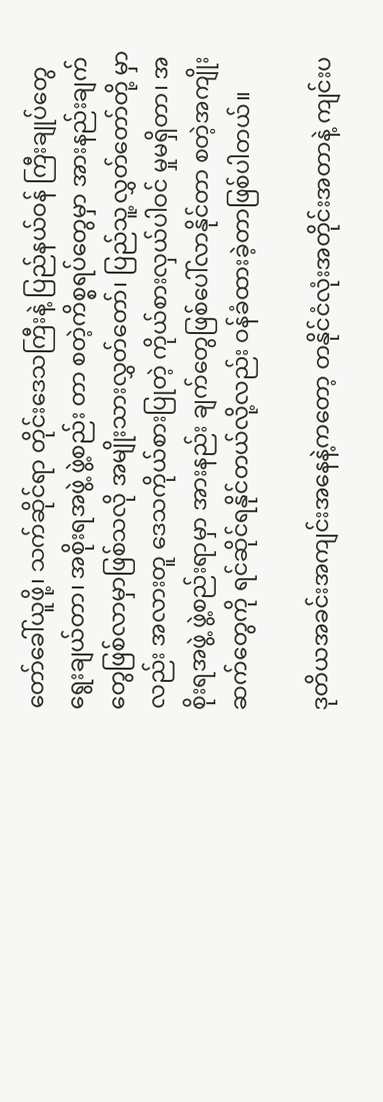တော်ခေါ်ယူဖို့၊ သက်ဆိုင်ရာ တိုင်းဒေသကြီးနဲ့ ပြည်နယ်ဝန် ကြီးချုပ်တွေရွေးချယ်တာ၊ အစိုးရအဖွဲ့ ဖွဲ့စည်း တာ စတဲ့ကိစ္စရပ်တွေမှာ အားနည်းချက်တွေဖြစ်လာမှာဖြစ်သလို အမျိုးသားလွှတ်တော်၊ ပြည်သူ့လွှတ်တော်တို့ မှာလည်း အလားတူ ဒေသကိုယ်စားပြုတဲ့ ကိုယ်စားလှယ်ပါဝင် မှုမရှိတာ၊ အစိုးရအဖွဲ့ ဖွဲ့စည်းရာမှာ အားနည်း ချက်တွေဖြစ်ပေါ်လာနိုင်တာ စတဲ့အကျိုးဆက်တွေကို ရင်ဆိုင်ရနိုင်တယ်လို့လည်း ဝန်ခံထားခဲ့တာဖြစ်ပါတယ်။

ဒုတိယအခင်းအကျင်းအနေနဲ့ကတော့ တနိုင်ငံလုံးအတိုင်းအတာနဲ့ ကျင်းပ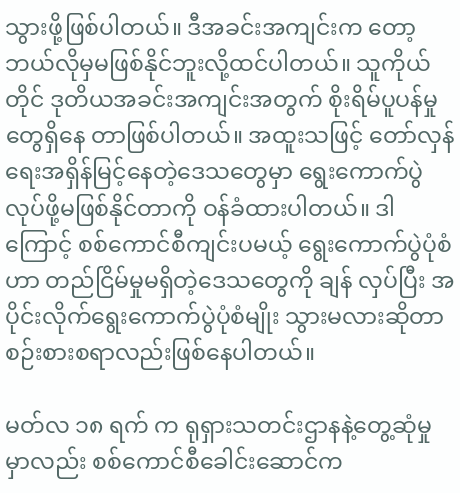သွားဖို့ဖြစ်ပါတယ်။ ဒီအခင်းအကျင်းက တော့ ဘယ်လိုမှမဖြစ်နိုင်ဘူးလို့ထင်ပါတယ်။ သူကိုယ်တိုင် ဒုတိယအခင်းအကျင်းအတွက် စိုးရိမ်ပူပန်မှုတွေရှိနေ တာဖြစ်ပါတယ်။ အထူးသဖြင့် တော်လှန်ရေးအရှိန်မြင့်နေတဲ့ဒေသတွေမှာ ရွေးကောက်ပွဲလုပ်ဖို့မဖြစ်နိုင်တာကို ဝန်ခံထားပါတယ်။ ဒါကြောင့် စစ်ကောင်စီကျင်းပမယ့် ရွေးကောက်ပွဲပုံစံဟာ တည်ငြိမ်မှုမရှိတဲ့ဒေသတွေကို ချန် လှပ်ပြီး အပိုင်းလိုက်ရွေးကောက်ပွဲပုံစံမျိုး သွားမလားဆိုတာ စဉ်းစားစရာလည်းဖြစ်နေပါတယ်။

မတ်လ ၁၈ ရက် က ရုရှားသတင်းဌာနနဲ့တွေ့ဆုံမှုမှာလည်း စစ်ကောင်စီခေါင်းဆောင်က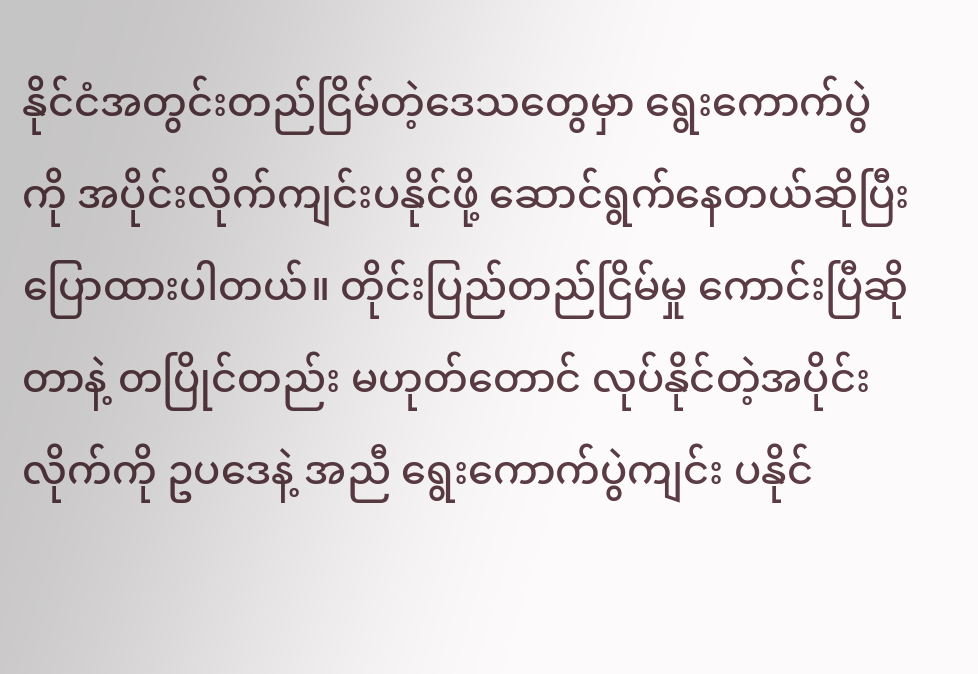နိုင်ငံအတွင်းတည်ငြိမ်တဲ့ဒေသတွေမှာ ရွေးကောက်ပွဲကို အပိုင်းလိုက်ကျင်းပနိုင်ဖို့ ဆောင်ရွက်နေတယ်ဆိုပြီး ပြောထားပါတယ်။ တိုင်းပြည်တည်ငြိမ်မှု ကောင်းပြီဆိုတာနဲ့ တပြိုင်တည်း မဟုတ်တောင် လုပ်နိုင်တဲ့အပိုင်းလိုက်ကို ဥပဒေနဲ့ အညီ ရွေးကောက်ပွဲကျင်း ပနိုင်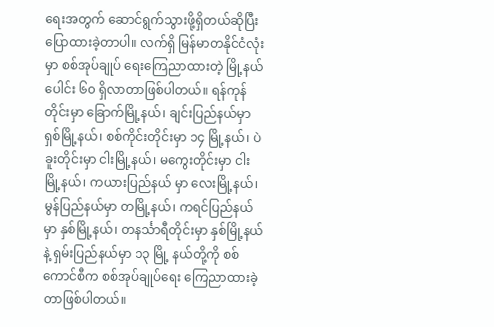ရေးအတွက် ဆောင်ရွက်သွားဖို့ရှိတယ်ဆိုပြီး ပြောထားခဲ့တာပါ။ လက်ရှိ မြန်မာတနိုင်ငံလုံးမှာ စစ်အုပ်ချုပ် ရေးကြေညာထားတဲ့ မြို့နယ်ပေါင်း ၆၀ ရှိလာတာဖြစ်ပါတယ်။ ရန်ကုန်တိုင်းမှာ ခြောက်မြို့နယ်၊ ချင်းပြည်နယ်မှာ ရှစ်မြို့နယ်၊ စစ်ကိုင်းတိုင်းမှာ ၁၄ မြို့နယ်၊ ပဲခူးတိုင်းမှာ ငါးမြို့နယ်၊ မကွေးတိုင်းမှာ ငါးမြို့နယ်၊ ကယားပြည်နယ် မှာ လေးမြို့နယ်၊ မွန်ပြည်နယ်မှာ တမြို့နယ်၊ ကရင်ပြည်နယ်မှာ နှစ်မြို့နယ်၊ တနင်္သာရီတိုင်းမှာ နှစ်မြို့နယ်နဲ့ ရှမ်းပြည်နယ်မှာ ၁၃ မြို့ နယ်တို့ကို စစ်ကောင်စီက စစ်အုပ်ချုပ်ရေး ကြေညာထားခဲ့တာဖြစ်ပါတယ်။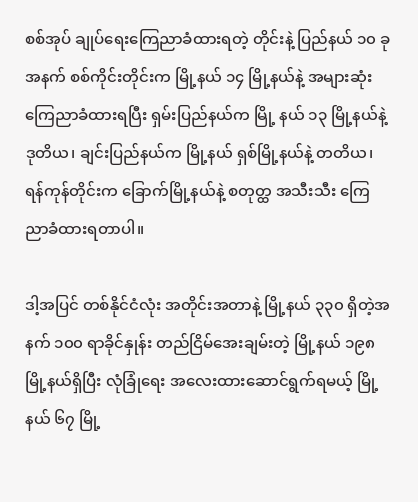စစ်အုပ် ချုပ်ရေးကြေညာခံထားရတဲ့ တိုင်းနဲ့ ပြည်နယ် ၁၀ ခုအနက် စစ်ကိုင်းတိုင်းက မြို့နယ် ၁၄ မြို့နယ်နဲ့ အများဆုံး ကြေညာခံထားရပြီး ရှမ်းပြည်နယ်က မြို့ နယ် ၁၃ မြို့နယ်နဲ့ ဒုတိယ၊ ချင်းပြည်နယ်က မြို့နယ် ရှစ်မြို့နယ်နဲ့ တတိယ၊ ရန်ကုန်တိုင်းက ခြောက်မြို့နယ်နဲ့ စတုတ္ထ အသီးသီး ကြေညာခံထားရတာပါ။

ဒါ့အပြင် တစ်နိုင်ငံလုံး အတိုင်းအတာနဲ့ မြို့နယ် ၃၃၀ ရှိတဲ့အနက် ၁၀၀ ရာခိုင်နှုန်း တည်ငြိမ်အေးချမ်းတဲ့ မြို့နယ် ၁၉၈ မြို့နယ်ရှိပြီး လုံခြုံရေး အလေးထားဆောင်ရွက်ရမယ့် မြို့နယ် ၆၇ မြို့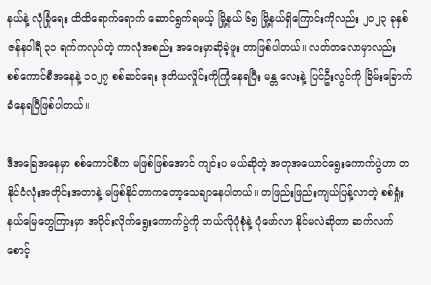နယ်နဲ့ လုံခြုံရေး ထိထိရောက်ရောက် ဆောင်ရွက်ရမယ့် မြို့နယ် ၆၅ မြို့နယ်ရှိကြောင်းကိုလည်း ၂၀၂၃ ခုနှစ် ဇန်နဝါရီ ၃၁ ရက်ကလုပ်တဲ့ ကာလုံအစည်း အဝေးမှာဆိုခဲ့ဖူး တာဖြစ်ပါတယ်။ လတ်တလောမှာလည်း စစ်ကောင်စီအနေနဲ့ ၁၀၂၇ စစ်ဆင်ရေး ဒုတိယလှိုင်းကိုကြုံနေရပြီး မန္တ လေးနဲ့ ပြင်ဦးလွင်ကို ခြိမ်းခြောက်ခံနေရပြီဖြစ်ပါတယ်။

ဒီအခြေအနေမှာ စစ်ကောင်စီက မဖြစ်ဖြစ်အောင် ကျင်းပ မယ်ဆိုတဲ့ အတုအယောင်ရွေးကောက်ပွဲဟာ တနိုင်ငံလုံးအတိုင်းအတာနဲ့ မဖြစ်နိုင်တာကတော့သေချာနေပါတယ်။ တဖြည်းဖြည်းကျယ်ပြန့်လာတဲ့ စစ်ရှုံးနယ်မြေတွေကြားမှာ အပိုင်းလိုက်ရွေးကောက်ပွဲကို ဘယ်လိုပုံစုံနဲ့ ပုံဖော်လာ နိုင်မလဲဆိုတာ ဆက်လက်စောင့်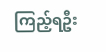ကြည့်ရဦး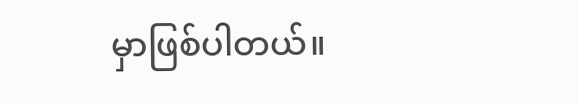မှာဖြစ်ပါတယ်။